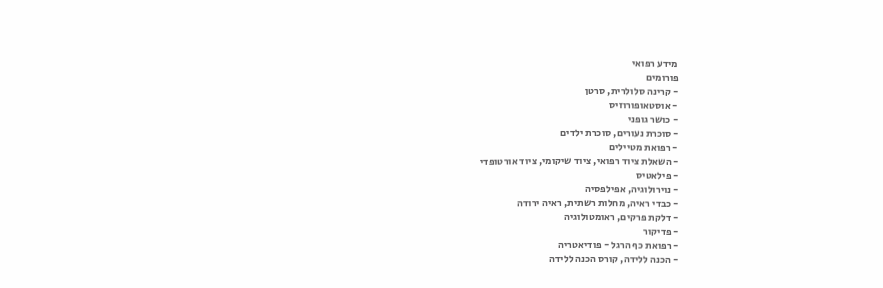מידע רפואי
פורומים
- קרינה סלולרית, סרטן
- אוסטאופורוזיס
- כושר גופני
- סוכרת נעורים, סוכרת ילדים
- רפואת מטיילים
- השאלת ציוד רפואי, ציוד שיקומי, ציוד אורטופדי
- פילאטיס
- נוירולוגיה, אפילפסיה
- כבדי ראיה, מחלות רשתית, ראיה ירודה
- דלקת פרקים, ראומטולוגיה
- פדיקור
- רפואת כף הרגל - פודיאטריה
- הכנה ללידה, קורס הכנה ללידה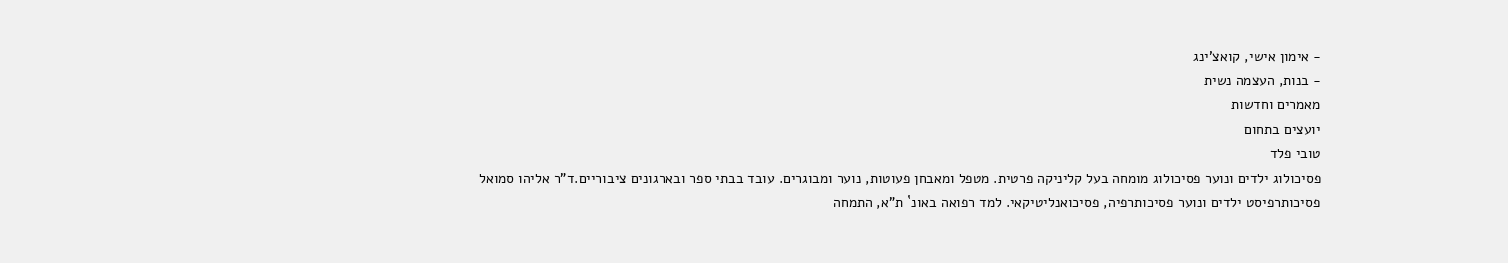- אימון אישי, קואצ'ינג
- בנות, העצמה נשית
מאמרים וחדשות
יועצים בתחום
טובי פלד
פסיכולוג ילדים ונוער פסיכולוג מומחה בעל קליניקה פרטית. מטפל ומאבחן פעוטות, נוער ומבוגרים. עובד בבתי ספר ובארגונים ציבוריים.ד"ר אליהו סמואל
פסיכותרפיסט ילדים ונוער פסיכותרפיה, פסיכואנליטיקאי. למד רפואה באונ` ת"א, התמחה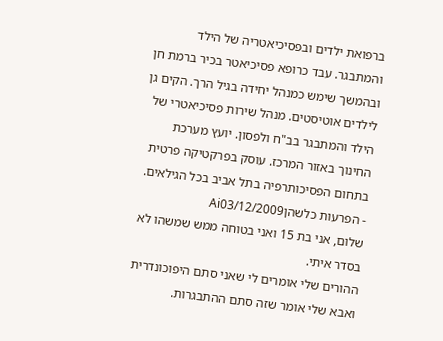ברפואת ילדים ובפסיכיאטריה של הילד והמתבגר. עבד כרופא פסיכיאטר בכיר ברמת חן ובהמשך שימש כמנהל יחידה בגיל הרך. הקים גן לילדים אוטיסטים. מנהל שירות פסיכיאטרי של הילד והמתבגר בב"ח ולפסון. יועץ מערכת החינוך באזור המרכז. עוסק בפרקטיקה פרטית בתחום הפסיכותרפיה בתל אביב בכל הגילאים.
- הפרעות כלשהןAi03/12/2009
שלום, אני בת 15 ואני בטוחה ממש שמשהו לא בסדר איתי.
ההורים שלי אומרים לי שאני סתם היפוכונדרית ואבא שלי אומר שזה סתם ההתבגרות.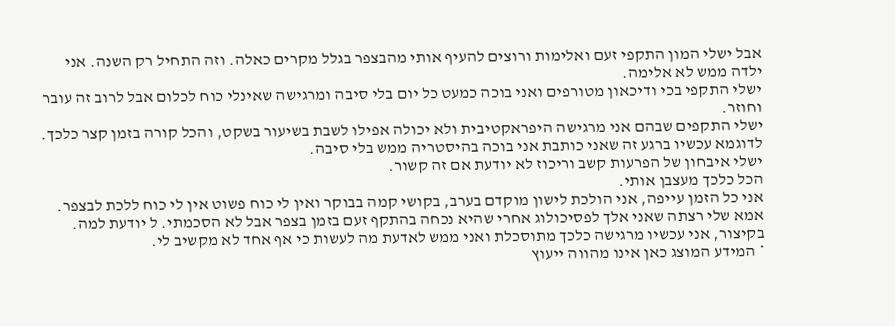אבל ישלי המון התקפי זעם ואלימות ורוצים להעיף אותי מהבצפר בגלל מקרים כאלה. וזה התחיל רק השנה. אני ילדה ממש לא אלימה.
ישלי התקפי בכי ודיכאון מטורפים ואני בוכה כמעט כל יום בלי סיבה ומרגישה שאינלי כוח לכלום אבל לרוב זה עובר וחוזר.
ישלי התקפים שבהם אני מרגישה היפראקטיבית ולא יכולה אפילו לשבת בשיעור בשקט, והכל קורה בזמן קצר כלכך.
לדוגמא עכשיו ברגע זה שאני כותבת אני בוכה בהיסטריה ממש בלי סיבה.
ישלי איבחון של הפרעות קשב וריכוז לא יודעת אם זה קשור.
הכל כלכך מעצבן אותי.
אני כל הזמן עייפה, אני הולכת לישון מוקדם בערב, בקושי קמה בבוקר ואין לי כוח פשוט אין לי כוח ללכת לבצפר.
אמא שלי רצתה שאני אלך לפסיכולוג אחרי שהיא נכחה בהתקף זעם בזמן בצפר אבל לא הסכמתי. ל יודעת למה.
בקיצור, אני עכשיו מרגישה כלכך מתוסכלת ואני ממש לאדעת מה לעשות כי אף אחד לא מקשיב לי.
* המידע המוצג כאן אינו מהווה ייעוץ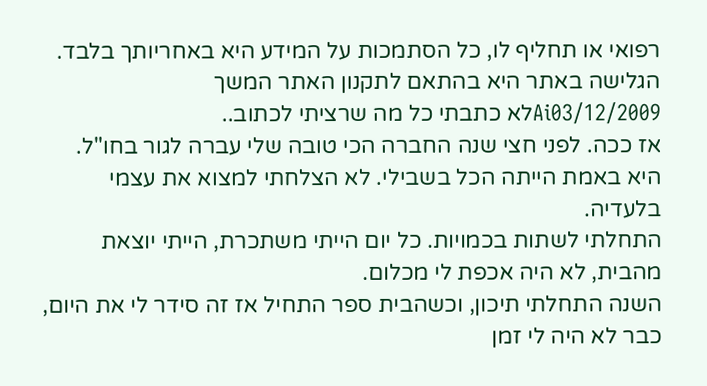רפואי או תחליף לו, כל הסתמכות על המידע היא באחריותך בלבד. הגלישה באתר היא בהתאם לתקנון האתר המשך
Ai03/12/2009לא כתבתי כל מה שרציתי לכתוב..
אז ככה. לפני חצי שנה החברה הכי טובה שלי עברה לגור בחו"ל.
היא באמת הייתה הכל בשבילי. לא הצלחתי למצוא את עצמי בלעדיה.
התחלתי לשתות בכמויות. כל יום הייתי משתכרת, הייתי יוצאת מהבית, לא היה אכפת לי מכלום.
השנה התחלתי תיכון, וכשהבית ספר התחיל אז זה סידר לי את היום, כבר לא היה לי זמן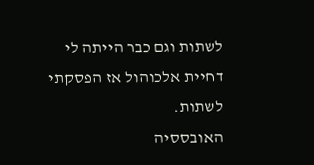לשתות וגם כבר הייתה לי דחיית אלכוהול אז הפסקתי לשתות.
האובססיה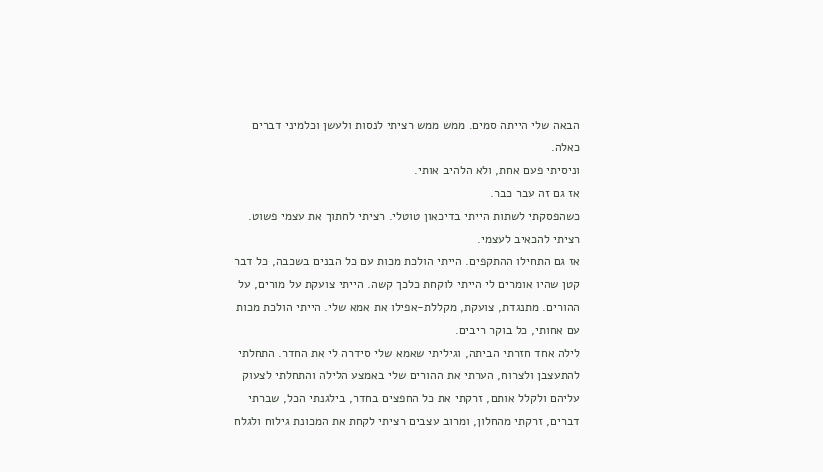הבאה שלי הייתה סמים. ממש ממש רציתי לנסות ולעשן וכלמיני דברים כאלה.
וניסיתי פעם אחת, ולא הלהיב אותי.
אז גם זה עבר כבר.
כשהפסקתי לשתות הייתי בדיכאון טוטלי. רציתי לחתוך את עצמי פשוט. רציתי להכאיב לעצמי.
אז גם התחילו ההתקפים. הייתי הולכת מכות עם כל הבנים בשכבה, כל דבר קטן שהיו אומרים לי הייתי לוקחת כלכך קשה. הייתי צועקת על מורים, על ההורים. מתנגדת, צועקת, מקללת-אפילו את אמא שלי. הייתי הולכת מכות עם אחותי, כל בוקר ריבים.
לילה אחד חזרתי הביתה, וגיליתי שאמא שלי סידרה לי את החדר. התחלתי להתעצבן ולצרוח, הערתי את ההורים שלי באמצע הלילה והתחלתי לצעוק עליהם ולקלל אותם, זרקתי את כל החפצים בחדר, בילגנתי הכל, שברתי דברים, זרקתי מהחלון, ומרוב עצבים רציתי לקחת את המכונת גילוח ולגלח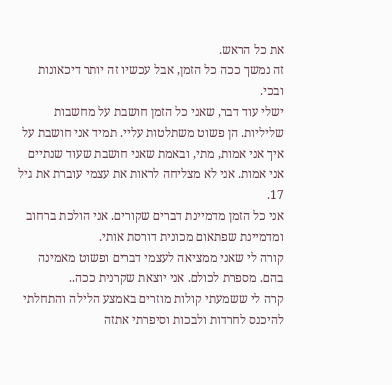את כל הראש.
זה נמשך ככה כל הזמן, אבל עכשיו זה יותר דיכאונות ובכי.
ישלי עוד דבר, שאני כל הזמן חושבת על מחשבות שליליות. הן פשוט משתלטות עליי. תמיד אני חושבת על איך אני אמות, מתי, ובאמת שאני חושבת שעוד שנתיים אני אמות. אני לא מצליחה לראות את עצמי עוברת את גיל 17.
אני כל הזמן מדמיינת דברים שקורים. אני הולכת ברחוב ומדמיינת שפתאום מכונית דורסת אותי.
קורה לי שאני ממציאה לעצמי דברים ופשוט מאמינה בהם. מספרת לכולם. אני יוצאת שקרנית ככה..
קרה לי ששמעתי קולות מוזרים באמצע הלילה והתחלתי להיכנס לחרדות ולבכות וסיפרתי אתזה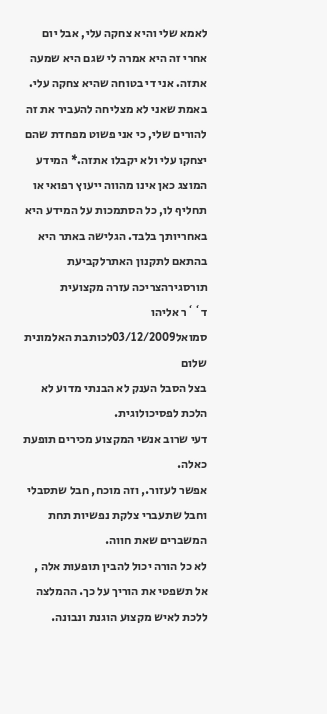לאמא שלי והיא צחקה עלי, אבל יום אחרי זה היא אמרה לי שגם היא שמעה אתזה. אני די בטוחה שהיא צחקה עלי.
באמת שאני לא מצליחה להעביר את זה להורים שלי, כי אני פשוט מפחדת שהם יצחקו עלי ולא יקבלו אתזה.* המידע המוצג כאן אינו מהווה ייעוץ רפואי או תחליף לו, כל הסתמכות על המידע היא באחריותך בלבד. הגלישה באתר היא בהתאם לתקנון האתרלקביעת תורסגירהצריכה עזרה מקצועית
ד``ר אליהו סמואל03/12/2009לכותבת האלמונית שלום
בצל הסבל הענק לא הבנתי מדוע לא הלכת לפסיכולוגית.
דעי שרוב אנשי המקצוע מכירים תופעת כאלה.
אפשר לעזור., וזה מוכח, חבל שתסבלי וחבל שתעברי צלקת נפשיות תחת המשברים שאת חווה.
לא כל הורה יכול להבין תופעות אלה , אל תשפטי את הוריך על כך. ההמלצה ללכת לאיש מקצוע הוגנת ונבונה.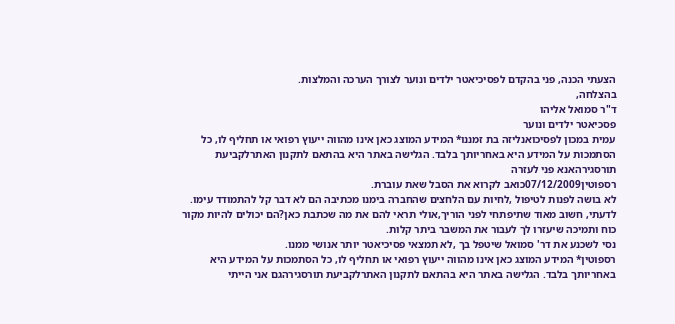הצעתי הכנה, פני בהקדם לפסיכיאטר ילדים ונוער לצורך הערכה והמלצות.
בהצלחה,
ד"ר סמואל אליהו
פסכיאטר ילדים ונוער
עמית במכון לפסיכואנליזה בת זמננו* המידע המוצג כאן אינו מהווה ייעוץ רפואי או תחליף לו, כל הסתמכות על המידע היא באחריותך בלבד. הגלישה באתר היא בהתאם לתקנון האתרלקביעת תורסגירהאנא פני לעזרה
רספוטין07/12/2009כואב לקרוא את הסבל שאת עוברת.
לא בושה לפנות לטיפול ,לחיות עם הלחצים שהחברה בימנו מכתיבה הם לא דבר קל להתמודד עימו.
לדעתי, חשוב מאוד שתיפתחי לפני הוריך,אולי תראי להם את מה שכתבת כאן?הם יכולים להיות מקור כוח ותמיכה שיעזרו לך לעבור את המשבר ביתר קלות.
נסי לשכנע את דר' סמואל שיטפל בך ,לא תמצאי פסיכיאטר יותר אנושי ממנו.
רספוטין* המידע המוצג כאן אינו מהווה ייעוץ רפואי או תחליף לו, כל הסתמכות על המידע היא באחריותך בלבד. הגלישה באתר היא בהתאם לתקנון האתרלקביעת תורסגירהגם אני הייתי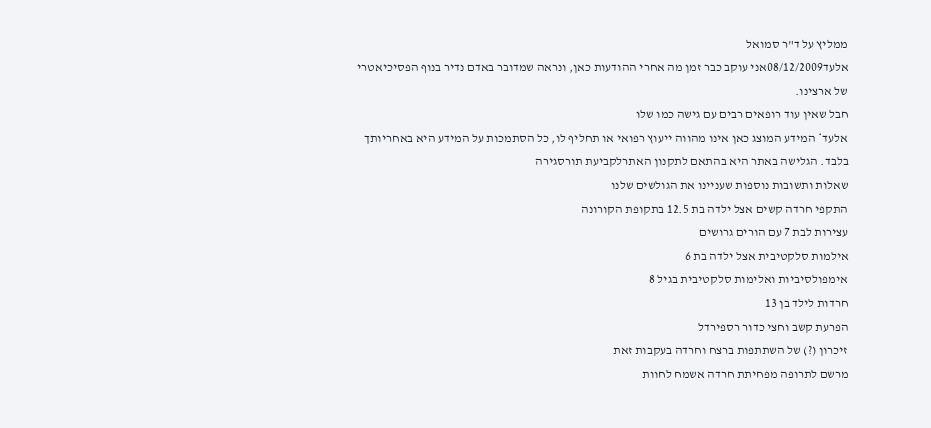ממליץ על ד"ר סמואל
אלעד08/12/2009אני עוקב כבר זמן מה אחרי ההודעות כאן, ונראה שמדובר באדם נדיר בנוף הפסיכיאטרי של ארצינו.
חבל שאין עוד רופאים רבים עם גישה כמו שלו
אלעד* המידע המוצג כאן אינו מהווה ייעוץ רפואי או תחליף לו, כל הסתמכות על המידע היא באחריותך בלבד. הגלישה באתר היא בהתאם לתקנון האתרלקביעת תורסגירה
שאלות ותשובות נוספות שעניינו את הגולשים שלנו
התקפי חרדה קשים אצל ילדה בת 12.5 בתקופת הקורונה
עצירות לבת 7 עם הורים גרושים
אילמות סלקטיבית אצל ילדה בת 6
אימפולסיביות ואלימות סלקטיבית בגיל 8
חרדות לילד בן 13
הפרעת קשב וחצי כדור רספירדל
זיכרון (?) של השתתפות ברצח וחרדה בעקבות זאת
מרשם לתרופה מפחיתת חרדה אשמח לחוות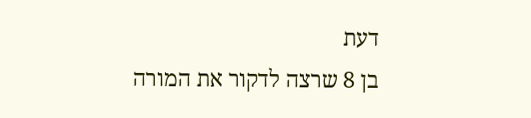דעת
בן 8 שרצה לדקור את המורה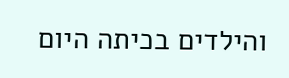והילדים בכיתה היום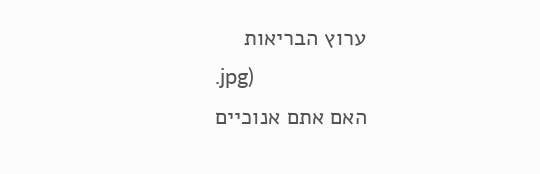ערוץ הבריאות
.jpg)
האם אתם אנוכיים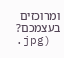ומרוכזים בעצמכם?
.jpg)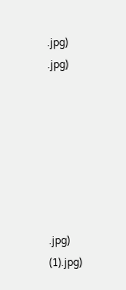.jpg)
.jpg)







.jpg)
(1).jpg)